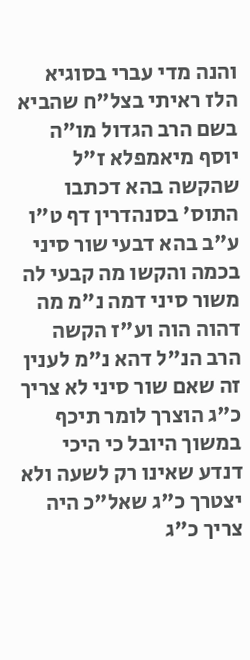והנה מדי עברי בסוגיא הלז ראיתי בצל"ח שהביא בשם הרב הגדול מו"ה יוסף מיאמפלא ז"ל שהקשה בהא דכתבו התוס' בסנהדרין דף ט"ו ע"ב בהא דבעי שור סיני בכמה והקשו מה קבעי לה משור סיני דמה נ"מ מה דהוה הוה וע"ז הקשה הרב הנ"ל דהא נ"מ לענין זה שאם שור סיני לא צריך כ"ג הוצרך לומר תיכף במשוך היובל כי היכי דנדע שאינו רק לשעה ולא יצטרך כ"ג שאל"כ היה צריך כ"ג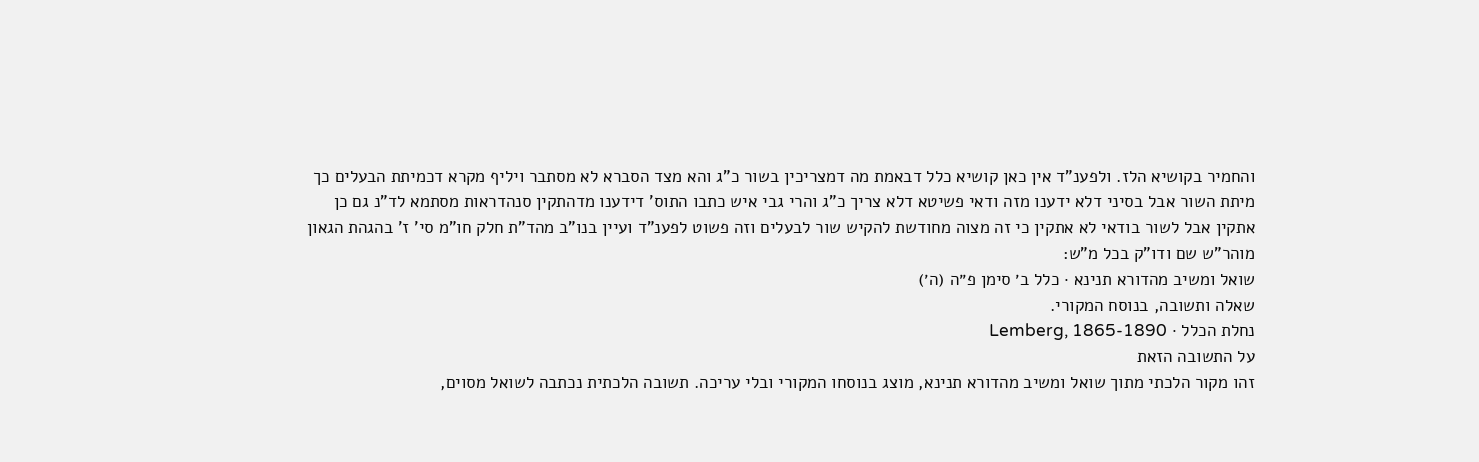והחמיר בקושיא הלז. ולפענ"ד אין כאן קושיא כלל דבאמת מה דמצריכין בשור כ"ג והא מצד הסברא לא מסתבר ויליף מקרא דכמיתת הבעלים כך מיתת השור אבל בסיני דלא ידענו מזה ודאי פשיטא דלא צריך כ"ג והרי גבי איש כתבו התוס' דידענו מדהתקין סנהדראות מסתמא לד"נ גם כן אתקין אבל לשור בודאי לא אתקין כי זה מצוה מחודשת להקיש שור לבעלים וזה פשוט לפענ"ד ועיין בנו"ב מהד"ת חלק חו"מ סי' ז' בהגהת הגאון מוהר"ש שם ודו"ק בכל מ"ש:
שואל ומשיב מהדורא תנינא · כלל ב׳ סימן פ״ה (ה׳)
שאלה ותשובה, בנוסח המקורי.
נחלת הכלל · Lemberg, 1865-1890
על התשובה הזאת
זהו מקור הלכתי מתוך שואל ומשיב מהדורא תנינא, מוצג בנוסחו המקורי ובלי עריכה. תשובה הלכתית נכתבה לשואל מסוים,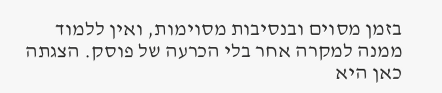בזמן מסוים ובנסיבות מסוימות, ואין ללמוד ממנה למקרה אחר בלי הכרעה של פוסק. הצגתה כאן היא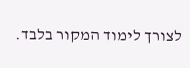לצורך לימוד המקור בלבד.